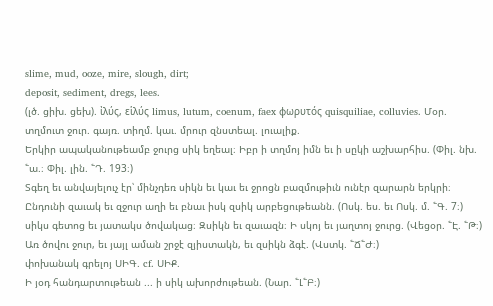slime, mud, ooze, mire, slough, dirt;
deposit, sediment, dregs, lees.
(լծ. ցիխ. ցեխ). ἰλύς, εἱλύς limus, lutum, coenum, faex φωρυτός quisquiliae, colluvies. Մօր. տղմուտ ջուր. գայռ. տիղմ. կաւ. մրուր զնստեալ. լուալիք.
Երկիր ապականութեամբ ջուրց սիկ եղեալ։ Իբր ի տղմոյ իմն եւ ի սըկի աշխարհիս. (Փիլ. նխ. ՟ա.։ Փիլ. լին. ՟Դ. 193։)
Տգեղ եւ անվայելուչ էր՝ մինչդեռ սիկն եւ կաւ եւ ջրոցն բազմութիւն ունէր զարարն երկրի։ Ընդունի զաւակ եւ զջուր աղի եւ բնաւ իսկ զսիկ արբեցութեանն. (Ոսկ. ես. եւ Ոսկ. մ. ՟Գ. 7։)
սիկս գետոց եւ յատակս ծովակաց։ Զսիկն եւ զաւազն։ Ի սկոյ եւ յաղտոյ ջուրց. (Վեցօր. ՟Է. ՟Թ։)
Առ ծովու ջուր, եւ յայլ աման շրջէ զյիստակն, եւ զսիկն ձգէ. (Վստկ. ՟Ճ՟Ժ։)
փոխանակ գրելոյ ՍԻԳ. cf. ՍԻՔ.
Ի յօդ հանդարտութեան ... ի սիկ ախորժութեան. (Նար. ՟Լ՟Բ։)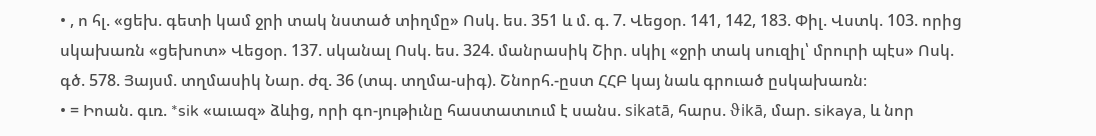• , ո հլ. «ցեխ. գետի կամ ջրի տակ նստած տիղմը» Ոսկ. ես. 351 և մ. գ. 7. Վեցօր. 141, 142, 183. Փիլ. Վստկ. 103. որից սկախառն «ցեխոտ» Վեցօր. 137. սկանալ Ոսկ. ես. 324. մանրասիկ Շիր. սկիլ «ջրի տակ սուզիլ՝ մրուրի պէս» Ոսկ. գծ. 578. Յայսմ. տղմասիկ Նար. ժզ. 36 (տպ. տղմա-սիգ). Շնորհ.-ըստ ՀՀԲ կայ նաև գրուած ըսկախառն։
• = Իոան. գւռ. *sik «աւազ» ձևից, որի գո-յութիւնը հաստատւում է սանս. sikatā, հարս. ϑikā, մար. sikaya, և նոր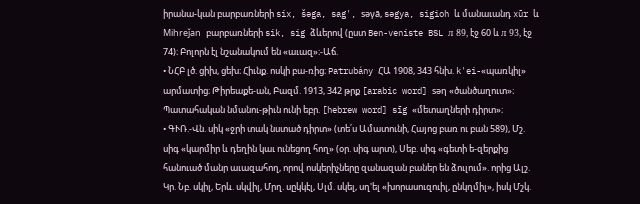իրանա-կան բարբառների six, šəga, sag', səγā, səgya, sigioh և մանաւանդ xūr և Mihreǰan բարբառների sik, sig ձևերով (ըստ Ben-veniste BSL л 89, էջ 60 և л 93, էջ 74)։ Բոլորն էլ նշանակում են «աւազ»։-Աճ.
• ՆՀԲ լծ. ցիխ, ցեխ։ Հիւնք. ոսկի բա-ռից։ Patrubány ՀԱ 1908, 343 հնխ. k'ei-«պառկիլ» արմատից։ Թիրեաքե-ան, Բազմ. 1913, 342 թրք [arabic word] səη «ծանծաղուտ»։ Պատահական նմանու-թիւն ունի եբր. [hebrew word] sīg «մետաղների դիրտ»։
• ԳՒՌ.-Վն. սիկ «ջրի տակ նստած դիրտ» (տե՛ս Ամատունի, Հայոց բառ ու բան 589), Մշ. սիգ «կարմիր և դեղին կաւ ունեցող հող» (օր. սիգ արտ), Սեբ. սիգ «գետի ե-զերքից հանուած մանր աւազահող, որով ոսկերիչները զանազան բաներ են ձուլում». որից Ալշ. Կր. Նբ. սկիլ, Երև. սկվիլ, Մրղ. սըկկէլ, Սլմ. սկել, սղ'ել «խորասուզուիլ, ընկղմիլ», իսկ Մշկ.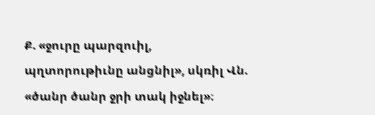Ք. «ջուրը պարզուիլ, պղտորութիւնը անցնիլ», սկռիլ Վն. «ծանր ծանր ջրի տակ իջնել»։